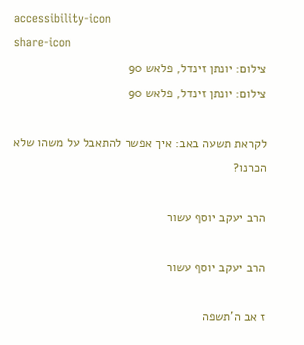accessibility-icon
share-icon
צילום: יונתן זינדל, פלאש 90
צילום: יונתן זינדל, פלאש 90

לקראת תשעה באב: איך אפשר להתאבל על משהו שלא הכרנו?

הרב יעקב יוסף עשור

הרב יעקב יוסף עשור

ז אב ה'תשפה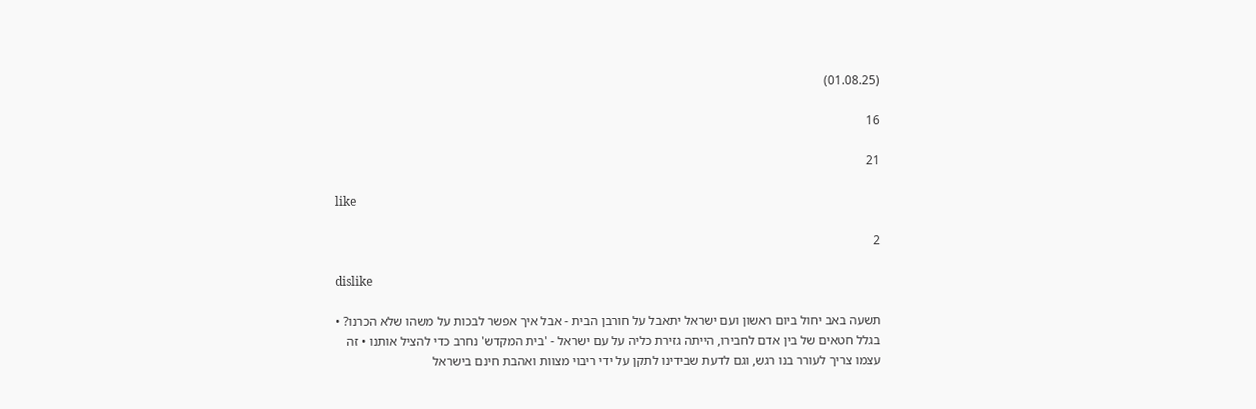(01.08.25)

16

21

like

2

dislike

תשעה באב יחול ביום ראשון ועם ישראל יתאבל על חורבן הבית - אבל איך אפשר לבכות על משהו שלא הכרנו? • בגלל חטאים של בין אדם לחבירו, הייתה גזירת כליה על עם ישראל - 'בית המקדש' נחרב כדי להציל אותנו • זה עצמו צריך לעורר בנו רגש, וגם לדעת שבידינו לתקן על ידי ריבוי מצוות ואהבת חינם בישראל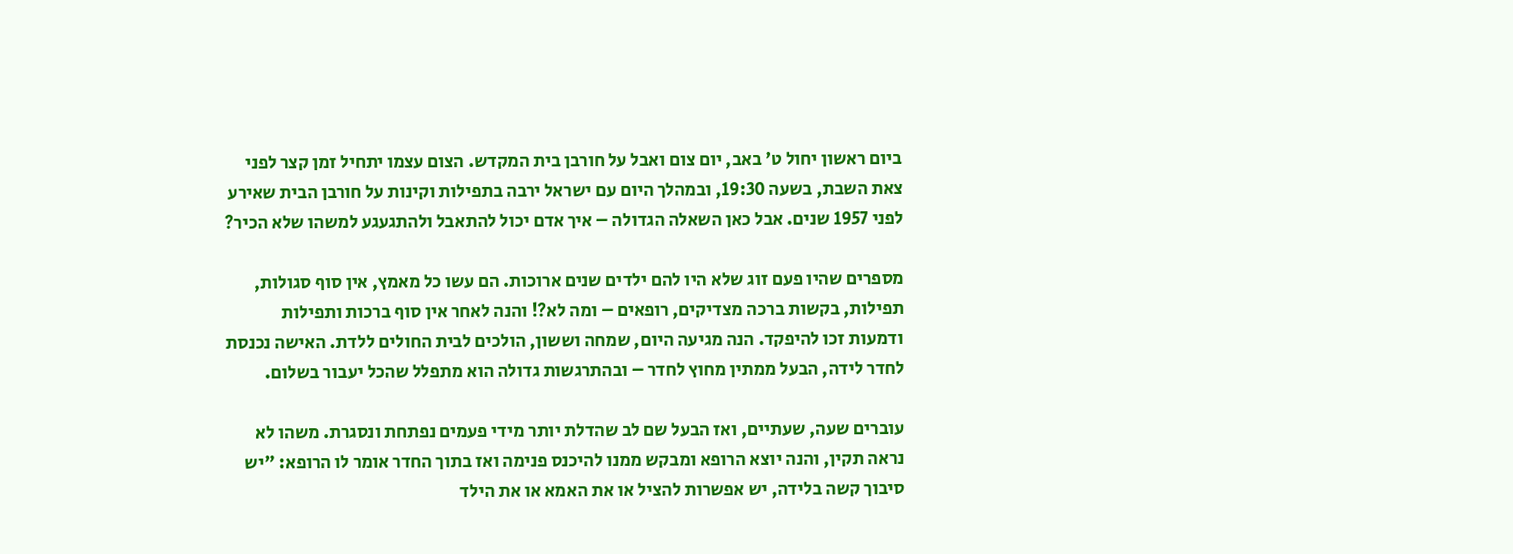ביום ראשון יחול ט' באב, יום צום ואבל על חורבן בית המקדש. הצום עצמו יתחיל זמן קצר לפני צאת השבת, בשעה 19:30, ובמהלך היום עם ישראל ירבה בתפילות וקינות על חורבן הבית שאירע לפני 1957 שנים. אבל כאן השאלה הגדולה – איך אדם יכול להתאבל ולהתגעגע למשהו שלא הכיר?

מספרים שהיו פעם זוג שלא היו להם ילדים שנים ארוכות. הם עשו כל מאמץ, אין סוף סגולות, תפילות, בקשות ברכה מצדיקים, רופאים – ומה לא?! והנה לאחר אין סוף ברכות ותפילות ודמעות זכו להיפקד. הנה מגיעה היום, שמחה וששון, הולכים לבית החולים ללדת. האישה נכנסת לחדר לידה, הבעל ממתין מחוץ לחדר – ובהתרגשות גדולה הוא מתפלל שהכל יעבור בשלום.

עוברים שעה, שעתיים, ואז הבעל שם לב שהדלת יותר מידי פעמים נפתחת ונסגרת. משהו לא נראה תקין, והנה יוצא הרופא ומבקש ממנו להיכנס פנימה ואז בתוך החדר אומר לו הרופא: "יש סיבוך קשה בלידה, יש אפשרות להציל או את האמא או את הילד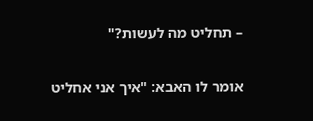– תחליט מה לעשות?"

אומר לו האבא: "איך אני אחליט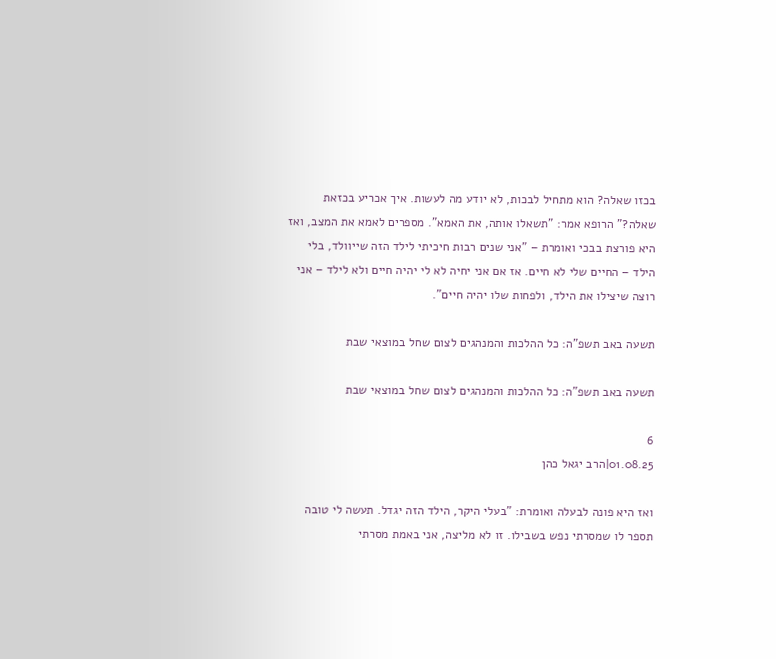בכזו שאלה? הוא מתחיל לבכות, לא יודע מה לעשות. איך אכריע בכזאת שאלה?" הרופא אמר: "תשאלו אותה, את האמא". מספרים לאמא את המצב, ואז היא פורצת בבכי ואומרת – "אני שנים רבות חיכיתי לילד הזה שייוולד, בלי הילד – החיים שלי לא חיים. אז אם אני יחיה לא לי יהיה חיים ולא לילד – אני רוצה שיצילו את הילד, ולפחות שלו יהיה חיים".

תשעה באב תשפ"ה: כל ההלכות והמנהגים לצום שחל במוצאי שבת

תשעה באב תשפ"ה: כל ההלכות והמנהגים לצום שחל במוצאי שבת

6
01.08.25|הרב יגאל כהן

ואז היא פונה לבעלה ואומרת: "בעלי היקר, הילד הזה יגדל. תעשה לי טובה תספר לו שמסרתי נפש בשבילו. זו לא מליצה, אני באמת מסרתי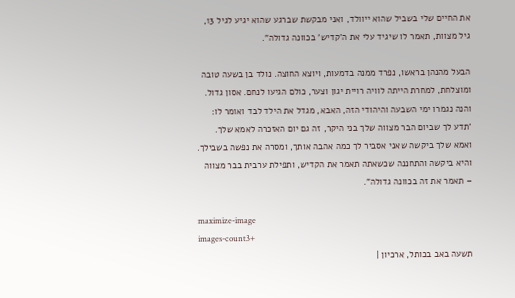את החיים שלי בשביל שהוא ייוולד, ואני מבקשת שברגע שהוא יגיע לגיל 13, גיל מצוות, תאמר לו שיגיד עלי את ה'קדיש' בכוונה גדולה".

הבעל מהנהן בראשו, נפרד ממנה בדמעות, ויוצא החוצה. נולד בן בשעה טובה ומוצלחת, למחרת הייתה לוויה רויית יגון וצער, כולם הגיעו לנחם. אסון גדול. והנה נגמרו ימי השבעה והיהודי הזה, האבא, מגדל את הילד לבד ואומר לו: 'תדע לך שביום הבר מצווה שלך בני היקר, זה גם יום האזכרה לאמא שלך. ואמא שלך ביקשה שאני אסביר לך כמה אהבה אותך, ומסרה את נפשה בשבילך. והיא ביקשה והתחננה שכשאתה תאמר את הקדיש, ותפילת ערבית בבר מצווה – תאמר את זה בכוונה גדולה".

maximize-image
images-count3+
תשעה באב בכותל, ארכיון |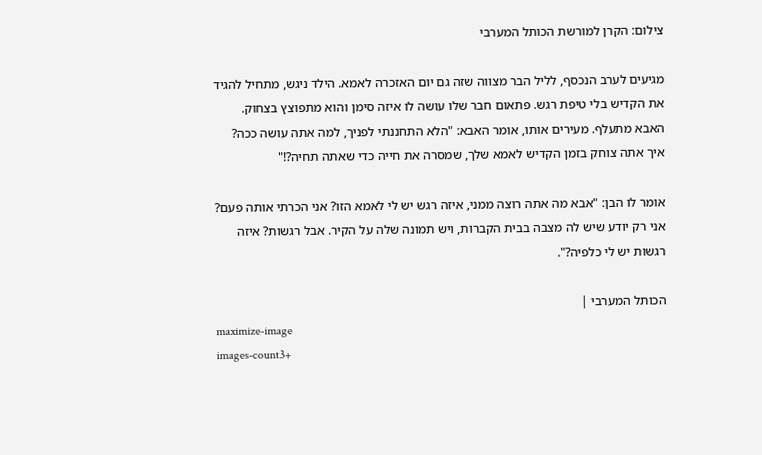צילום: הקרן למורשת הכותל המערבי

מגיעים לערב הנכסף, לליל הבר מצווה שזה גם יום האזכרה לאמא. הילד ניגש, מתחיל להגיד את הקדיש בלי טיפת רגש. פתאום חבר שלו עושה לו איזה סימן והוא מתפוצץ בצחוק. האבא מתעלף. מעירים אותו, אומר האבא: "הלא התחננתי לפניך, למה אתה עושה ככה? איך אתה צוחק בזמן הקדיש לאמא שלך, שמסרה את חייה כדי שאתה תחיה?!"

אומר לו הבן: "אבא מה אתה רוצה ממני, איזה רגש יש לי לאמא הזו? אני הכרתי אותה פעם? אני רק יודע שיש לה מצבה בבית הקברות, ויש תמונה שלה על הקיר. אבל רגשות? איזה רגשות יש לי כלפיה?".

הכותל המערבי |
maximize-image
images-count3+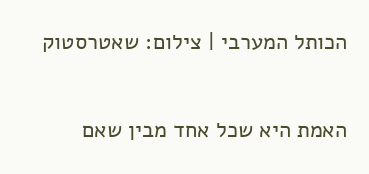הכותל המערבי | צילום: שאטרסטוק

האמת היא שכל אחד מבין שאם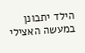הילד יתבונן במעשה האצילי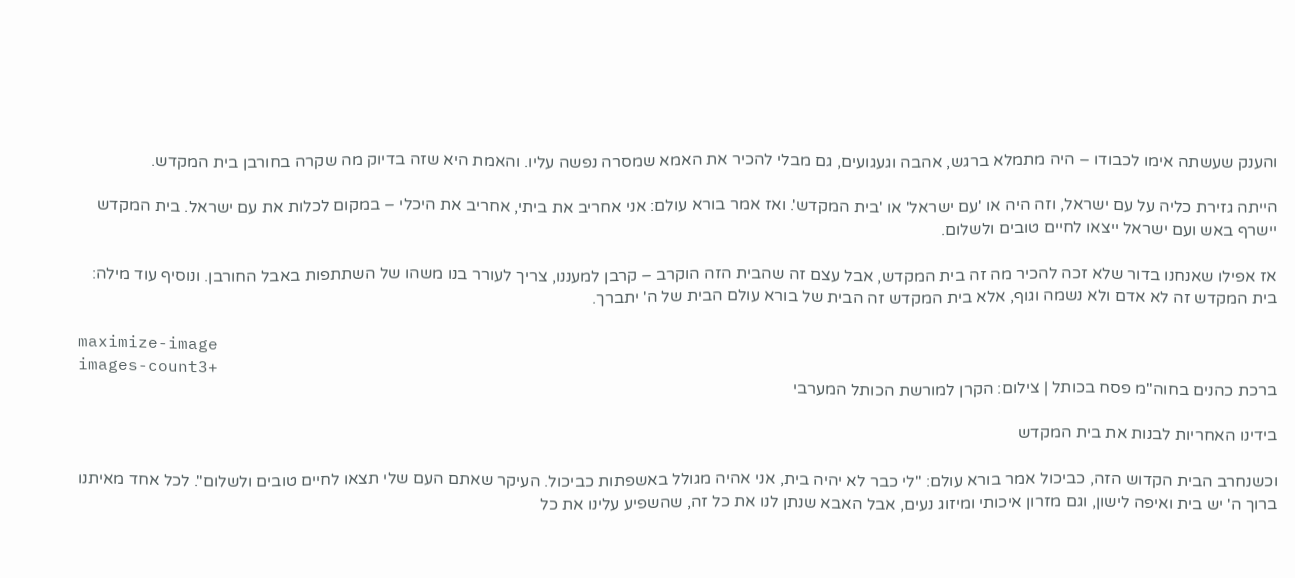והענק שעשתה אימו לכבודו – היה מתמלא ברגש, אהבה וגעגועים, גם מבלי להכיר את האמא שמסרה נפשה עליו. והאמת היא שזה בדיוק מה שקרה בחורבן בית המקדש.

הייתה גזירת כליה על עם ישראל, וזה היה או 'עם ישראל' או 'בית המקדש'. ואז אמר בורא עולם: אני אחריב את ביתי, אחריב את היכלי – במקום לכלות את עם ישראל. בית המקדש יישרף באש ועם ישראל ייצאו לחיים טובים ולשלום.

אז אפילו שאנחנו בדור שלא זכה להכיר מה זה בית המקדש, אבל עצם זה שהבית הזה הוקרב – קרבן למעננו, צריך לעורר בנו משהו של השתתפות באבל החורבן. ונוסיף עוד מילה: בית המקדש זה לא אדם ולא נשמה וגוף, אלא בית המקדש זה הבית של בורא עולם הבית של ה' יתברך.

maximize-image
images-count3+
ברכת כהנים בחוה"מ פסח בכותל | צילום: הקרן למורשת הכותל המערבי

בידינו האחריות לבנות את בית המקדש

וכשנחרב הבית הקדוש הזה, כביכול אמר בורא עולם: "לי כבר לא יהיה בית, אני אהיה מגולל באשפתות כביכול. העיקר שאתם העם שלי תצאו לחיים טובים ולשלום". לכל אחד מאיתנו ברוך ה' יש בית ואיפה לישון, וגם מזרון איכותי ומיזוג נעים, אבל האבא שנתן לנו את כל זה, שהשפיע עלינו את כל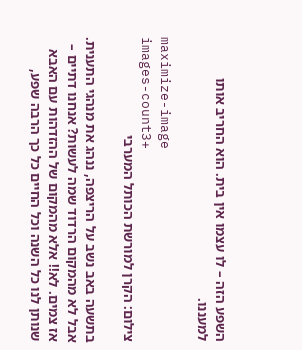השפע הזה – לו עצמו אין בית. הוא החריב אותו למעננו.

maximize-image
images-count3+
צילום: הקרן למורשת הכותל המערבי

בתשעה באב נשב על הריצפה, ננהג את מנהגי התענית. אבל לא מהמקום הרדוד שמה לעשות? אנחנו דתיים – אז צמים. לא!! אלא מהמקום של ההזדהות עם האבא שנותן לנו כל השנה וכל החיים כל כך הרבה שפע,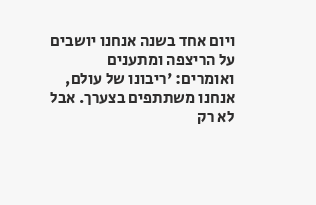ויום אחד בשנה אנחנו יושבים על הריצפה ומתענים ואומרים: 'ריבונו של עולם, אנחנו משתתפים בצערך. אבל לא רק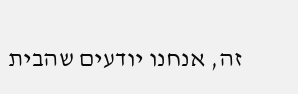זה, אנחנו יודעים שהבית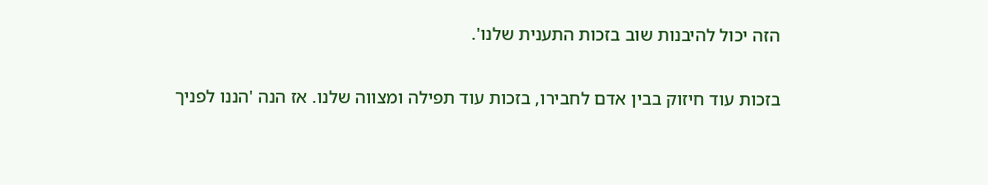הזה יכול להיבנות שוב בזכות התענית שלנו'.

בזכות עוד חיזוק בבין אדם לחבירו, בזכות עוד תפילה ומצווה שלנו. אז הנה 'הננו לפניך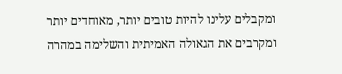ומקבלים עלינו להיות טובים יותר, מאוחדים יותר ומקרבים את הגאולה האמיתית והשלימה במהרה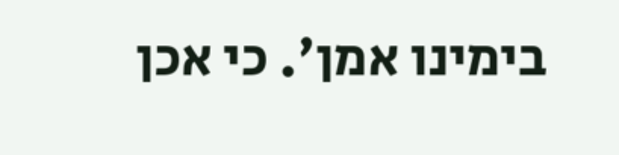בימינו אמן'. כי אכן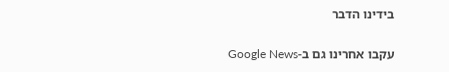בידינו הדבר

עקבו אחרינו גם ב-Google News